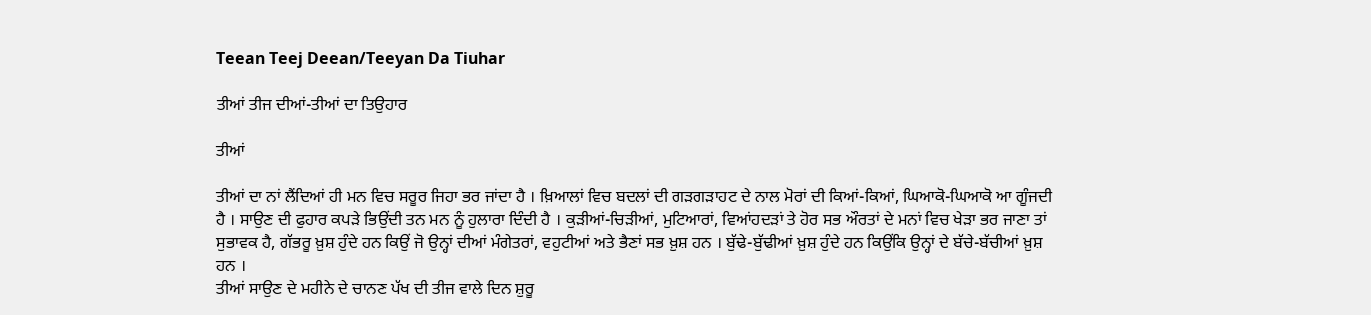Teean Teej Deean/Teeyan Da Tiuhar

ਤੀਆਂ ਤੀਜ ਦੀਆਂ-ਤੀਆਂ ਦਾ ਤਿਉਹਾਰ

ਤੀਆਂ

ਤੀਆਂ ਦਾ ਨਾਂ ਲੈਂਦਿਆਂ ਹੀ ਮਨ ਵਿਚ ਸਰੂਰ ਜਿਹਾ ਭਰ ਜਾਂਦਾ ਹੈ । ਖ਼ਿਆਲਾਂ ਵਿਚ ਬਦਲਾਂ ਦੀ ਗੜਗੜਾਹਟ ਦੇ ਨਾਲ ਮੋਰਾਂ ਦੀ ਕਿਆਂ-ਕਿਆਂ, ਘਿਆਕੋ-ਘਿਆਕੋ ਆ ਗੂੰਜਦੀ ਹੈ । ਸਾਉਣ ਦੀ ਫੁਹਾਰ ਕਪੜੇ ਭਿਉਂਦੀ ਤਨ ਮਨ ਨੂੰ ਹੁਲਾਰਾ ਦਿੰਦੀ ਹੈ । ਕੁੜੀਆਂ-ਚਿੜੀਆਂ, ਮੁਟਿਆਰਾਂ, ਵਿਆਂਹਦੜਾਂ ਤੇ ਹੋਰ ਸਭ ਔਰਤਾਂ ਦੇ ਮਨਾਂ ਵਿਚ ਖੇੜਾ ਭਰ ਜਾਣਾ ਤਾਂ ਸੁਭਾਵਕ ਹੈ, ਗੱਭਰੂ ਖ਼ੁਸ਼ ਹੁੰਦੇ ਹਨ ਕਿਉਂ ਜੋ ਉਨ੍ਹਾਂ ਦੀਆਂ ਮੰਗੇਤਰਾਂ, ਵਹੁਟੀਆਂ ਅਤੇ ਭੈਣਾਂ ਸਭ ਖ਼ੁਸ਼ ਹਨ । ਬੁੱਢੇ-ਬੁੱਢੀਆਂ ਖ਼ੁਸ਼ ਹੁੰਦੇ ਹਨ ਕਿਉਂਕਿ ਉਨ੍ਹਾਂ ਦੇ ਬੱਚੇ-ਬੱਚੀਆਂ ਖ਼ੁਸ਼ ਹਨ ।
ਤੀਆਂ ਸਾਉਣ ਦੇ ਮਹੀਨੇ ਦੇ ਚਾਨਣ ਪੱਖ ਦੀ ਤੀਜ ਵਾਲੇ ਦਿਨ ਸ਼ੁਰੂ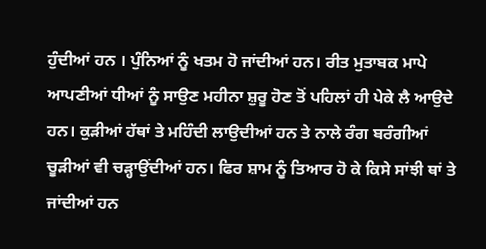ਹੁੰਦੀਆਂ ਹਨ । ਪੁੰਨਿਆਂ ਨੂੰ ਖਤਮ ਹੋ ਜਾਂਦੀਆਂ ਹਨ। ਰੀਤ ਮੁਤਾਬਕ ਮਾਪੇ ਆਪਣੀਆਂ ਧੀਆਂ ਨੂੰ ਸਾਉਣ ਮਹੀਨਾ ਸ਼ੁਰੂ ਹੋਣ ਤੋਂ ਪਹਿਲਾਂ ਹੀ ਪੇਕੇ ਲੈ ਆਉਦੇ ਹਨ। ਕੁੜੀਆਂ ਹੱਥਾਂ ਤੇ ਮਹਿੰਦੀ ਲਾਉਦੀਆਂ ਹਨ ਤੇ ਨਾਲੇ ਰੰਗ ਬਰੰਗੀਆਂ ਚੂੜੀਆਂ ਵੀ ਚੜ੍ਹਾਉਂਦੀਆਂ ਹਨ। ਫਿਰ ਸ਼ਾਮ ਨੂੰ ਤਿਆਰ ਹੋ ਕੇ ਕਿਸੇ ਸਾਂਝੀ ਥਾਂ ਤੇ ਜਾਂਦੀਆਂ ਹਨ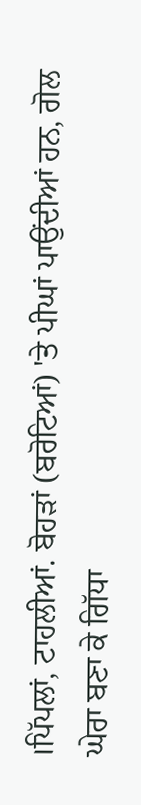।ਪਿੱਪਲਾਂ, ਟਾਹਲੀਆਂ. ਬੋਹੜਾਂ (ਬਰੋਟਿਆਂ) 'ਤੇ ਪੀਘਾਂ ਪਾਉਂਦੀਆਂ ਹਨ, ਗੋਲ ਘੇਰਾ ਬਣਾ ਕੇ ਗਿੱਧਾ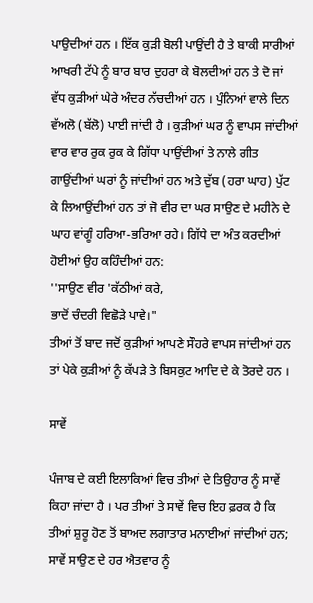ਪਾਉਦੀਆਂ ਹਨ । ਇੱਕ ਕੁੜੀ ਬੋਲੀ ਪਾਉਂਦੀ ਹੈ ਤੇ ਬਾਕੀ ਸਾਰੀਆਂ ਆਖਰੀ ਟੱਪੇ ਨੂੰ ਬਾਰ ਬਾਰ ਦੁਹਰਾ ਕੇ ਬੋਲਦੀਆਂ ਹਨ ਤੇ ਦੋ ਜਾਂ ਵੱਧ ਕੁੜੀਆਂ ਘੇਰੇ ਅੰਦਰ ਨੱਚਦੀਆਂ ਹਨ । ਪੁੰਨਿਆਂ ਵਾਲੇ ਦਿਨ ਵੱਅਲੋ (ਬੱਲੋ) ਪਾਈ ਜਾਂਦੀ ਹੈ । ਕੁੜੀਆਂ ਘਰ ਨੂੰ ਵਾਪਸ ਜਾਂਦੀਆਂ ਵਾਰ ਵਾਰ ਰੁਕ ਰੁਕ ਕੇ ਗਿੱਧਾ ਪਾਉਂਦੀਆਂ ਤੇ ਨਾਲੇ ਗੀਤ ਗਾਉਂਦੀਆਂ ਘਰਾਂ ਨੂੰ ਜਾਂਦੀਆਂ ਹਨ ਅਤੇ ਦੁੱਬ (ਹਰਾ ਘਾਹ) ਪੁੱਟ ਕੇ ਲਿਆਉਂਦੀਆਂ ਹਨ ਤਾਂ ਜੋ ਵੀਰ ਦਾ ਘਰ ਸਾਉਣ ਦੇ ਮਹੀਨੇ ਦੇ ਘਾਹ ਵਾਂਗੂੰ ਹਰਿਆ-ਭਰਿਆ ਰਹੇ। ਗਿੱਧੇ ਦਾ ਅੰਤ ਕਰਦੀਆਂ ਹੋਈਆਂ ਉਹ ਕਹਿੰਦੀਆਂ ਹਨ:
''ਸਾਉਣ ਵੀਰ 'ਕੱਠੀਆਂ ਕਰੇ,
ਭਾਦੋਂ ਚੰਦਰੀ ਵਿਛੋੜੇ ਪਾਵੇ।"
ਤੀਆਂ ਤੋਂ ਬਾਦ ਜਦੋਂ ਕੁੜੀਆਂ ਆਪਣੇ ਸੌਹਰੇ ਵਾਪਸ ਜਾਂਦੀਆਂ ਹਨ ਤਾਂ ਪੇਕੇ ਕੁੜੀਆਂ ਨੂੰ ਕੱਪੜੇ ਤੇ ਬਿਸਕੁਟ ਆਦਿ ਦੇ ਕੇ ਤੋਰਦੇ ਹਨ ।

ਸਾਵੇਂ

ਪੰਜਾਬ ਦੇ ਕਈ ਇਲਾਕਿਆਂ ਵਿਚ ਤੀਆਂ ਦੇ ਤਿਉਹਾਰ ਨੂੰ ਸਾਵੇਂ ਕਿਹਾ ਜਾਂਦਾ ਹੈ । ਪਰ ਤੀਆਂ ਤੇ ਸਾਵੇਂ ਵਿਚ ਇਹ ਫ਼ਰਕ ਹੈ ਕਿ ਤੀਆਂ ਸ਼ੁਰੂ ਹੋਣ ਤੋਂ ਬਾਅਦ ਲਗਾਤਾਰ ਮਨਾਈਆਂ ਜਾਂਦੀਆਂ ਹਨ; ਸਾਵੇਂ ਸਾਉਣ ਦੇ ਹਰ ਐਤਵਾਰ ਨੂੰ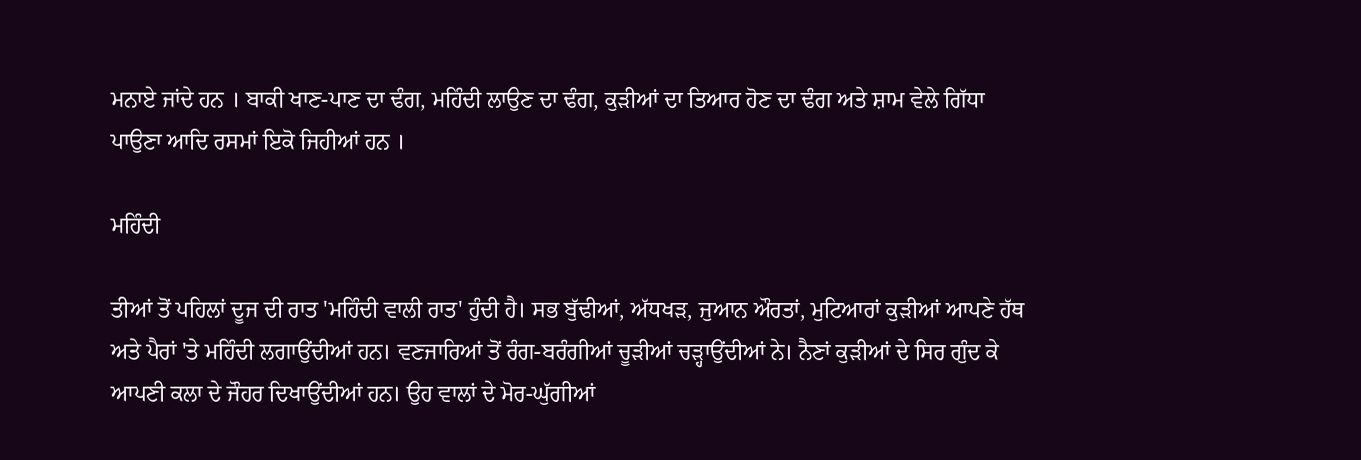ਮਨਾਏ ਜਾਂਦੇ ਹਨ । ਬਾਕੀ ਖਾਣ-ਪਾਣ ਦਾ ਢੰਗ, ਮਹਿੰਦੀ ਲਾਉਣ ਦਾ ਢੰਗ, ਕੁੜੀਆਂ ਦਾ ਤਿਆਰ ਹੋਣ ਦਾ ਢੰਗ ਅਤੇ ਸ਼ਾਮ ਵੇਲੇ ਗਿੱਧਾ ਪਾਉਣਾ ਆਦਿ ਰਸਮਾਂ ਇਕੋ ਜਿਹੀਆਂ ਹਨ ।

ਮਹਿੰਦੀ

ਤੀਆਂ ਤੋਂ ਪਹਿਲਾਂ ਦੂਜ ਦੀ ਰਾਤ 'ਮਹਿੰਦੀ ਵਾਲੀ ਰਾਤ' ਹੁੰਦੀ ਹੈ। ਸਭ ਬੁੱਢੀਆਂ, ਅੱਧਖੜ, ਜੁਆਨ ਔਰਤਾਂ, ਮੁਟਿਆਰਾਂ ਕੁੜੀਆਂ ਆਪਣੇ ਹੱਥ ਅਤੇ ਪੈਰਾਂ 'ਤੇ ਮਹਿੰਦੀ ਲਗਾਉਂਦੀਆਂ ਹਨ। ਵਣਜਾਰਿਆਂ ਤੋਂ ਰੰਗ-ਬਰੰਗੀਆਂ ਚੂੜੀਆਂ ਚੜ੍ਹਾਉਂਦੀਆਂ ਨੇ। ਨੈਣਾਂ ਕੁੜੀਆਂ ਦੇ ਸਿਰ ਗੁੰਦ ਕੇ ਆਪਣੀ ਕਲਾ ਦੇ ਜੌਹਰ ਦਿਖਾਉਂਦੀਆਂ ਹਨ। ਉਹ ਵਾਲਾਂ ਦੇ ਮੋਰ-ਘੁੱਗੀਆਂ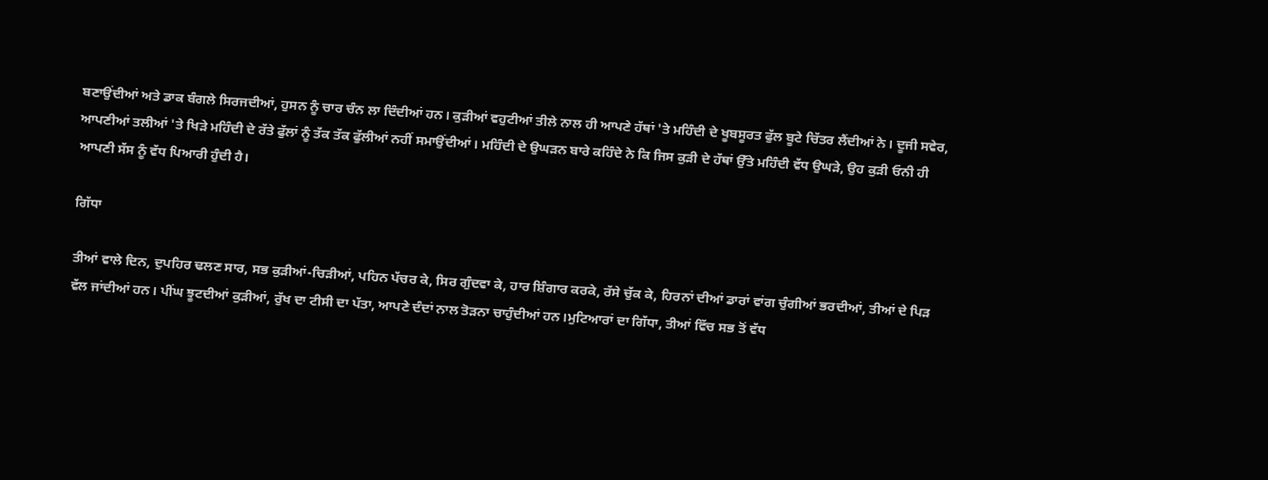ਬਣਾਉਂਦੀਆਂ ਅਤੇ ਡਾਕ ਬੰਗਲੇ ਸਿਰਜਦੀਆਂ, ਹੁਸਨ ਨੂੰ ਚਾਰ ਚੰਨ ਲਾ ਦਿੰਦੀਆਂ ਹਨ। ਕੁੜੀਆਂ ਵਹੁਟੀਆਂ ਤੀਲੇ ਨਾਲ ਹੀ ਆਪਣੇ ਹੱਥਾਂ 'ਤੇ ਮਹਿੰਦੀ ਦੇ ਖੂਬਸੂਰਤ ਫੁੱਲ ਬੂਟੇ ਚਿੱਤਰ ਲੈਂਦੀਆਂ ਨੇ। ਦੂਜੀ ਸਵੇਰ, ਆਪਣੀਆਂ ਤਲੀਆਂ 'ਤੇ ਖਿੜੇ ਮਹਿੰਦੀ ਦੇ ਰੱਤੇ ਫੁੱਲਾਂ ਨੂੰ ਤੱਕ ਤੱਕ ਫੁੱਲੀਆਂ ਨਹੀਂ ਸਮਾਉਂਦੀਆਂ। ਮਹਿੰਦੀ ਦੇ ਉਘੜਨ ਬਾਰੇ ਕਹਿੰਦੇ ਨੇ ਕਿ ਜਿਸ ਕੁੜੀ ਦੇ ਹੱਥਾਂ ਉੱਤੇ ਮਹਿੰਦੀ ਵੱਧ ਉਘੜੇ, ਉਹ ਕੁੜੀ ਓਨੀ ਹੀ ਆਪਣੀ ਸੱਸ ਨੂੰ ਵੱਧ ਪਿਆਰੀ ਹੁੰਦੀ ਹੈ।

ਗਿੱਧਾ

ਤੀਆਂ ਵਾਲੇ ਦਿਨ, ਦੁਪਹਿਰ ਢਲਣ ਸਾਰ, ਸਭ ਕੁੜੀਆਂ-ਚਿੜੀਆਂ, ਪਹਿਨ ਪੱਚਰ ਕੇ, ਸਿਰ ਗੁੰਦਵਾ ਕੇ, ਹਾਰ ਸ਼ਿੰਗਾਰ ਕਰਕੇ, ਰੱਸੇ ਚੁੱਕ ਕੇ, ਹਿਰਨਾਂ ਦੀਆਂ ਡਾਰਾਂ ਵਾਂਗ ਚੁੰਗੀਆਂ ਭਰਦੀਆਂ, ਤੀਆਂ ਦੇ ਪਿੜ ਵੱਲ ਜਾਂਦੀਆਂ ਹਨ। ਪੀਂਘ ਝੂਟਦੀਆਂ ਕੁੜੀਆਂ, ਰੁੱਖ ਦਾ ਟੀਸੀ ਦਾ ਪੱਤਾ, ਆਪਣੇ ਦੰਦਾਂ ਨਾਲ ਤੋੜਨਾ ਚਾਹੁੰਦੀਆਂ ਹਨ।ਮੁਟਿਆਰਾਂ ਦਾ ਗਿੱਧਾ, ਤੀਆਂ ਵਿੱਚ ਸਭ ਤੋਂ ਵੱਧ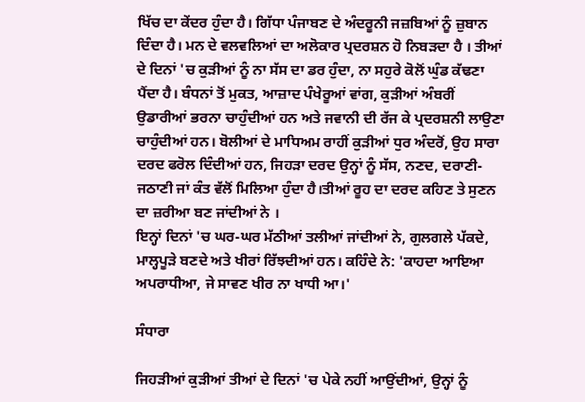ਖਿੱਚ ਦਾ ਕੇਂਦਰ ਹੁੰਦਾ ਹੈ। ਗਿੱਧਾ ਪੰਜਾਬਣ ਦੇ ਅੰਦਰੂਨੀ ਜਜ਼ਬਿਆਂ ਨੂੰ ਜ਼ੁਬਾਨ ਦਿੰਦਾ ਹੈ। ਮਨ ਦੇ ਵਲਵਲਿਆਂ ਦਾ ਅਲੋਕਾਰ ਪ੍ਰਦਰਸ਼ਨ ਹੋ ਨਿਬੜਦਾ ਹੈ । ਤੀਆਂ ਦੇ ਦਿਨਾਂ 'ਚ ਕੁੜੀਆਂ ਨੂੰ ਨਾ ਸੱਸ ਦਾ ਡਰ ਹੁੰਦਾ, ਨਾ ਸਹੁਰੇ ਕੋਲੋਂ ਘੁੰਡ ਕੱਢਣਾ ਪੈਂਦਾ ਹੈ। ਬੰਧਨਾਂ ਤੋਂ ਮੁਕਤ, ਆਜ਼ਾਦ ਪੰਖੇਰੂਆਂ ਵਾਂਗ, ਕੁੜੀਆਂ ਅੰਬਰੀਂ ਉਡਾਰੀਆਂ ਭਰਨਾ ਚਾਹੁੰਦੀਆਂ ਹਨ ਅਤੇ ਜਵਾਨੀ ਦੀ ਰੱਜ ਕੇ ਪ੍ਰਦਰਸ਼ਨੀ ਲਾਉਣਾ ਚਾਹੁੰਦੀਆਂ ਹਨ। ਬੋਲੀਆਂ ਦੇ ਮਾਧਿਅਮ ਰਾਹੀਂ ਕੁੜੀਆਂ ਧੁਰ ਅੰਦਰੋਂ, ਉਹ ਸਾਰਾ ਦਰਦ ਫਰੋਲ ਦਿੰਦੀਆਂ ਹਨ, ਜਿਹੜਾ ਦਰਦ ਉਨ੍ਹਾਂ ਨੂੰ ਸੱਸ, ਨਣਦ, ਦਰਾਣੀ-ਜਠਾਣੀ ਜਾਂ ਕੰਤ ਵੱਲੋਂ ਮਿਲਿਆ ਹੁੰਦਾ ਹੈ।ਤੀਆਂ ਰੂਹ ਦਾ ਦਰਦ ਕਹਿਣ ਤੇ ਸੁਣਨ ਦਾ ਜ਼ਰੀਆ ਬਣ ਜਾਂਦੀਆਂ ਨੇ ।
ਇਨ੍ਹਾਂ ਦਿਨਾਂ 'ਚ ਘਰ-ਘਰ ਮੱਠੀਆਂ ਤਲੀਆਂ ਜਾਂਦੀਆਂ ਨੇ, ਗੁਲਗਲੇ ਪੱਕਦੇ, ਮਾਲ੍ਹਪੂੜੇ ਬਣਦੇ ਅਤੇ ਖੀਰਾਂ ਰਿੱਝਦੀਆਂ ਹਨ। ਕਹਿੰਦੇ ਨੇ: 'ਕਾਹਦਾ ਆਇਆ ਅਪਰਾਧੀਆ, ਜੇ ਸਾਵਣ ਖੀਰ ਨਾ ਖਾਧੀ ਆ।'

ਸੰਧਾਰਾ

ਜਿਹੜੀਆਂ ਕੁੜੀਆਂ ਤੀਆਂ ਦੇ ਦਿਨਾਂ 'ਚ ਪੇਕੇ ਨਹੀਂ ਆਉਂਦੀਆਂ, ਉਨ੍ਹਾਂ ਨੂੰ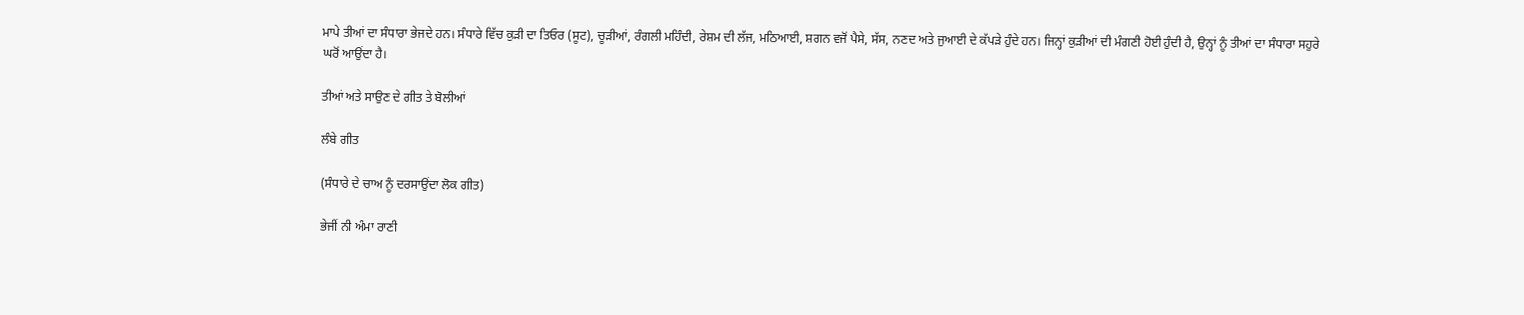ਮਾਪੇ ਤੀਆਂ ਦਾ ਸੰਧਾਰਾ ਭੇਜਦੇ ਹਨ। ਸੰਧਾਰੇ ਵਿੱਚ ਕੁੜੀ ਦਾ ਤਿਓਰ (ਸੂਟ), ਚੂੜੀਆਂ, ਰੰਗਲੀ ਮਹਿੰਦੀ, ਰੇਸ਼ਮ ਦੀ ਲੱਜ, ਮਠਿਆਈ, ਸ਼ਗਨ ਵਜੋਂ ਪੈਸੇ, ਸੱਸ, ਨਣਦ ਅਤੇ ਜੁਆਈ ਦੇ ਕੱਪੜੇ ਹੁੰਦੇ ਹਨ। ਜਿਨ੍ਹਾਂ ਕੁੜੀਆਂ ਦੀ ਮੰਗਣੀ ਹੋਈ ਹੁੰਦੀ ਹੈ, ਉਨ੍ਹਾਂ ਨੂੰ ਤੀਆਂ ਦਾ ਸੰਧਾਰਾ ਸਹੁਰੇ ਘਰੋਂ ਆਉਂਦਾ ਹੈ।

ਤੀਆਂ ਅਤੇ ਸਾਉਣ ਦੇ ਗੀਤ ਤੇ ਬੋਲੀਆਂ

ਲੰਬੇ ਗੀਤ

(ਸੰਧਾਰੇ ਦੇ ਚਾਅ ਨੂੰ ਦਰਸਾਉਂਦਾ ਲੋਕ ਗੀਤ)

ਭੇਜੀਂ ਨੀ ਅੰਮਾ ਰਾਣੀ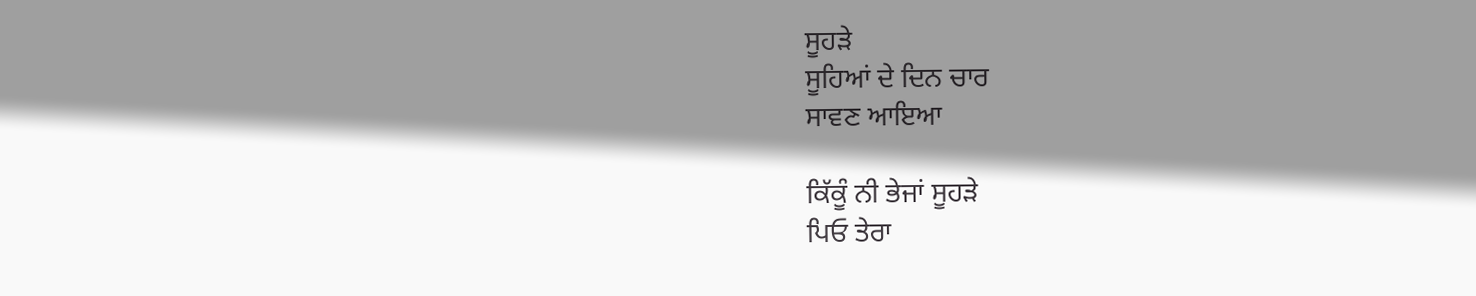ਸੂਹੜੇ
ਸੂਹਿਆਂ ਦੇ ਦਿਨ ਚਾਰ
ਸਾਵਣ ਆਇਆ

ਕਿੱਕੂੰ ਨੀ ਭੇਜਾਂ ਸੂਹੜੇ
ਪਿਓ ਤੇਰਾ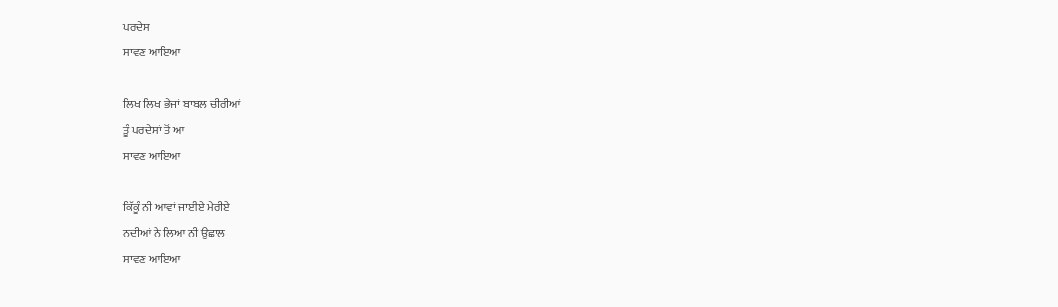ਪਰਦੇਸ
ਸਾਵਣ ਆਇਆ

ਲਿਖ ਲਿਖ ਭੇਜਾਂ ਬਾਬਲ ਚੀਰੀਆਂ
ਤੂੰ ਪਰਦੇਸਾਂ ਤੋਂ ਆ
ਸਾਵਣ ਆਇਆ

ਕਿੱਕੂੰ ਨੀ ਆਵਾਂ ਜਾਈਏ ਮੇਰੀਏ
ਨਦੀਆਂ ਨੇ ਲਿਆ ਨੀ ਉਛਾਲ
ਸਾਵਣ ਆਇਆ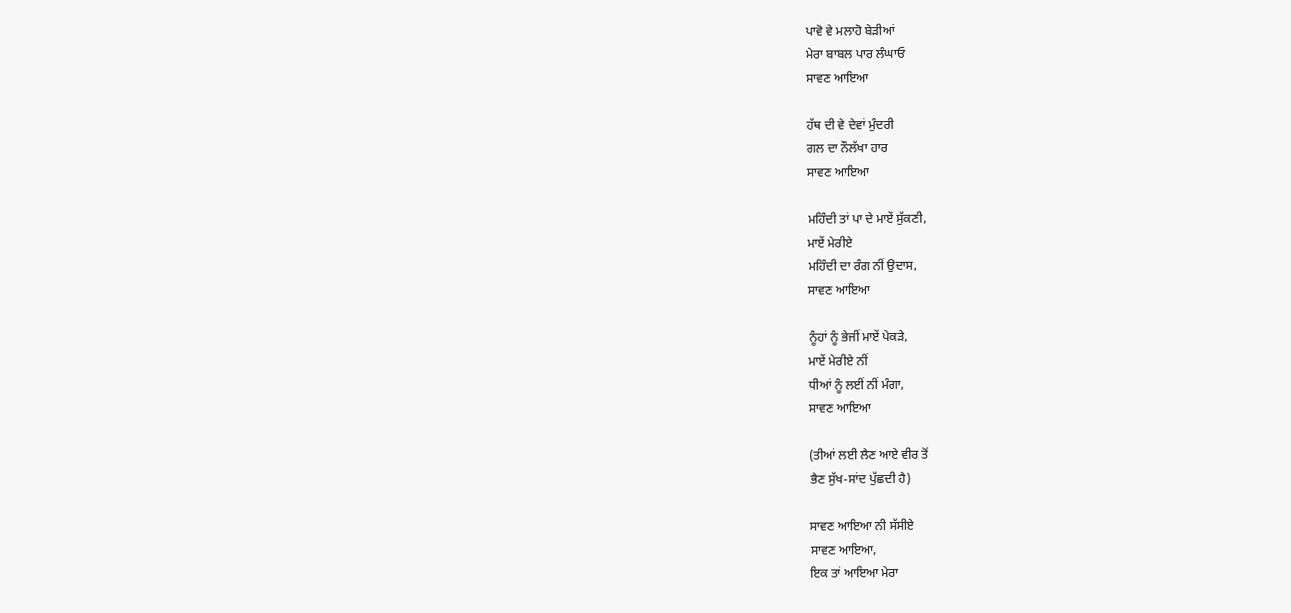ਪਾਵੋ ਵੇ ਮਲਾਹੋ ਬੇੜੀਆਂ
ਮੇਰਾ ਬਾਬਲ ਪਾਰ ਲੰਘਾਓ
ਸਾਵਣ ਆਇਆ

ਹੱਥ ਦੀ ਵੇ ਦੇਵਾਂ ਮੁੰਦਰੀ
ਗਲ ਦਾ ਨੌਲੱਖਾ ਹਾਰ
ਸਾਵਣ ਆਇਆ

ਮਹਿੰਦੀ ਤਾਂ ਪਾ ਦੇ ਮਾਏਂ ਸੁੱਕਣੀ,
ਮਾਏਂ ਮੇਰੀਏ
ਮਹਿੰਦੀ ਦਾ ਰੰਗ ਨੀਂ ਉਦਾਸ,
ਸਾਵਣ ਆਇਆ

ਨੂੰਹਾਂ ਨੂੰ ਭੇਜੀਂ ਮਾਏਂ ਪੇਕੜੇ,
ਮਾਏਂ ਮੇਰੀਏ ਨੀਂ
ਧੀਆਂ ਨੂੰ ਲਈਂ ਨੀਂ ਮੰਗਾ,
ਸਾਵਣ ਆਇਆ

(ਤੀਆਂ ਲਈ ਲੈਣ ਆਏ ਵੀਰ ਤੋਂ
ਭੈਣ ਸੁੱਖ-ਸਾਂਦ ਪੁੱਛਦੀ ਹੈ)

ਸਾਵਣ ਆਇਆ ਨੀ ਸੱਸੀਏ
ਸਾਵਣ ਆਇਆ,
ਇਕ ਤਾਂ ਆਇਆ ਮੇਰਾ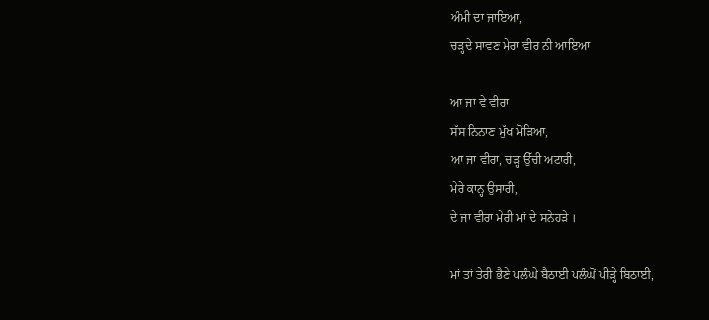ਅੰਮੀ ਦਾ ਜਾਇਆ,
ਚੜ੍ਹਦੇ ਸਾਵਣ ਮੇਰਾ ਵੀਰ ਨੀ ਆਇਆ

ਆ ਜਾ ਵੇ ਵੀਰਾ
ਸੱਸ ਨਿਨਾਣ ਮੁੱਖ ਮੋੜਿਆ,
ਆ ਜਾ ਵੀਰਾ, ਚੜ੍ਹ ਉੱਚੀ ਅਟਾਰੀ,
ਮੇਰੇ ਕਾਨ੍ਹ ਉਸਾਰੀ,
ਦੇ ਜਾ ਵੀਰਾ ਮੇਰੀ ਮਾਂ ਦੇ ਸਨੇਹੜੇ ।

ਮਾਂ ਤਾਂ ਤੇਰੀ ਭੈਣੇ ਪਲੰਘੇ ਬੈਠਾਈ ਪਲੰਘੋਂ ਪੀੜ੍ਹੇ ਬਿਠਾਈ,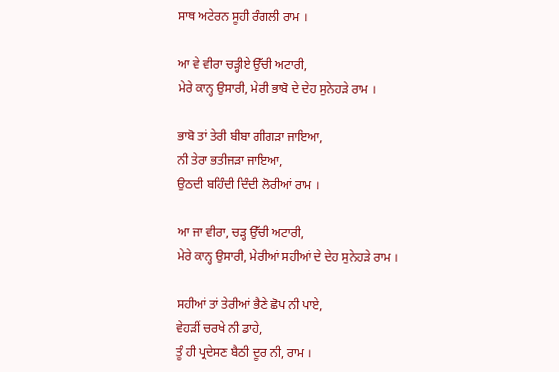ਸਾਥ ਅਟੇਰਨ ਸੂਹੀ ਰੰਗਲੀ ਰਾਮ ।

ਆ ਵੇ ਵੀਰਾ ਚੜ੍ਹੀਏ ਉੱਚੀ ਅਟਾਰੀ,
ਮੇਰੇ ਕਾਨ੍ਹ ਉਸਾਰੀ, ਮੇਰੀ ਭਾਬੋ ਦੇ ਦੇਹ ਸੁਨੇਹੜੇ ਰਾਮ ।

ਭਾਬੋ ਤਾਂ ਤੇਰੀ ਬੀਬਾ ਗੀਗੜਾ ਜਾਇਆ,
ਨੀ ਤੇਰਾ ਭਤੀਜੜਾ ਜਾਇਆ,
ਉਠਦੀ ਬਹਿੰਦੀ ਦਿੰਦੀ ਲੋਰੀਆਂ ਰਾਮ ।

ਆ ਜਾ ਵੀਰਾ, ਚੜ੍ਹ ਉੱਚੀ ਅਟਾਰੀ,
ਮੇਰੇ ਕਾਨ੍ਹ ਉਸਾਰੀ, ਮੇਰੀਆਂ ਸਹੀਆਂ ਦੇ ਦੇਹ ਸੁਨੇਹੜੇ ਰਾਮ ।

ਸਹੀਆਂ ਤਾਂ ਤੇਰੀਆਂ ਭੈਣੇ ਛੋਪ ਨੀ ਪਾਏ,
ਵੇਹੜੀਂ ਚਰਖੇ ਨੀ ਡਾਹੇ,
ਤੂੰ ਹੀ ਪ੍ਰਦੇਸਣ ਬੈਠੀ ਦੂਰ ਨੀ, ਰਾਮ ।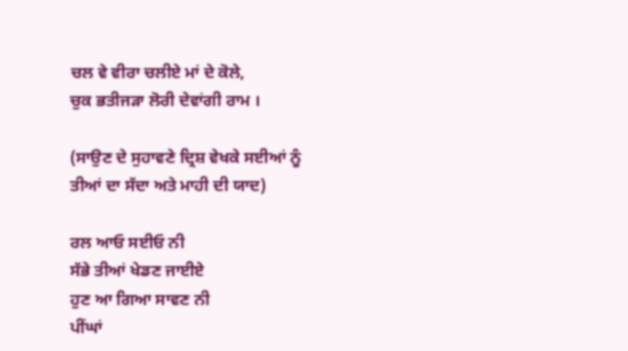ਚਲ ਵੇ ਵੀਰਾ ਚਲੀਏ ਮਾਂ ਦੇ ਕੋਲੇ,
ਚੁਕ ਭਤੀਜੜਾ ਲੋਰੀ ਦੇਵਾਂਗੀ ਰਾਮ ।

(ਸਾਉਣ ਦੇ ਸੁਹਾਵਣੇ ਦ੍ਰਿਸ਼ ਵੇਖਕੇ ਸਈਆਂ ਨੂੰ
ਤੀਆਂ ਦਾ ਸੱਦਾ ਅਤੇ ਮਾਹੀ ਦੀ ਯਾਦ)

ਰਲ ਆਓ ਸਈਓ ਨੀ
ਸੱਭੇ ਤੀਆਂ ਖੇਡਣ ਜਾਈਏ
ਹੁਣ ਆ ਗਿਆ ਸਾਵਣ ਨੀ
ਪੀਂਘਾਂ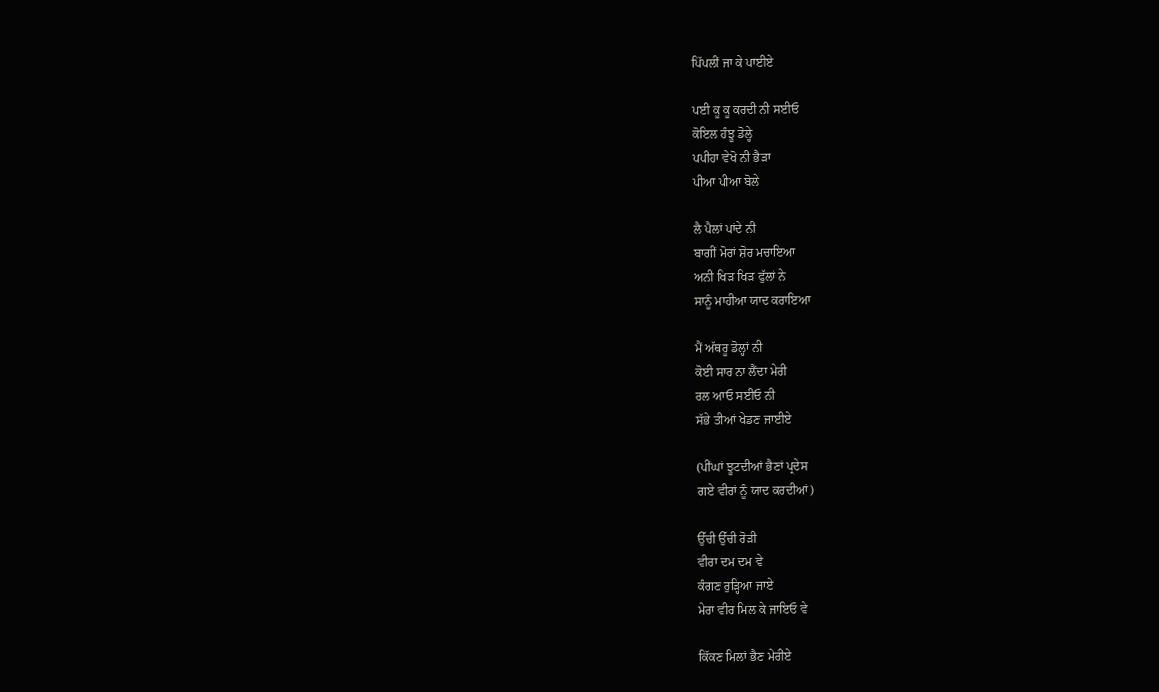ਪਿੱਪਲੀਂ ਜਾ ਕੇ ਪਾਈਏ

ਪਈ ਕੂ ਕੂ ਕਰਦੀ ਨੀ ਸਈਓ
ਕੋਇਲ ਹੰਝੂ ਡੋਲ੍ਹੇ
ਪਪੀਹਾ ਵੇਖੋ ਨੀ ਭੈੜਾ
ਪੀਆ ਪੀਆ ਬੋਲੇ

ਲੈ ਪੈਲਾਂ ਪਾਂਦੇ ਨੀ
ਬਾਗੀਂ ਮੋਰਾਂ ਸ਼ੋਰ ਮਚਾਇਆ
ਅਨੀ ਖਿੜ ਖਿੜ ਫੁੱਲਾਂ ਨੇ
ਸਾਨੂੰ ਮਾਹੀਆ ਯਾਦ ਕਰਾਇਆ

ਮੈਂ ਅੱਥਰੂ ਡੋਲ੍ਹਾਂ ਨੀ
ਕੋਈ ਸਾਰ ਨਾ ਲੈਂਦਾ ਮੇਰੀ
ਰਲ ਆਓ ਸਈਓ ਨੀ
ਸੱਭੇ ਤੀਆਂ ਖੇਡਣ ਜਾਈਏ

(ਪੀਂਘਾਂ ਝੂਟਦੀਆਂ ਭੈਣਾਂ ਪ੍ਰਦੇਸ
ਗਏ ਵੀਰਾਂ ਨੂੰ ਯਾਦ ਕਰਦੀਆਂ)

ਉੱਚੀ ਉੱਚੀ ਰੋੜੀ
ਵੀਰਾ ਦਮ ਦਮ ਵੇ
ਕੰਗਣ ਰੁੜ੍ਹਿਆ ਜਾਏ
ਮੇਰਾ ਵੀਰ ਮਿਲ ਕੇ ਜਾਇਓ ਵੇ

ਕਿੱਕਣ ਮਿਲਾਂ ਭੈਣ ਮੇਰੀਏ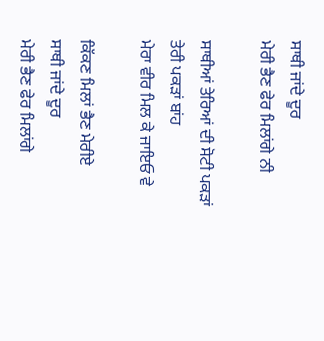ਸਾਥੀ ਜਾਂਦੇ ਦੂਰ
ਮੇਰੀ ਭੈਣ ਫੇਰ ਮਿਲਾਂਗੇ ਨੀ

ਸਾਥੀਆਂ ਤੇਰਿਆਂ ਦੀ ਸੋਟੀ ਪਕੜਾਂ
ਤੇਰੀ ਪਕੜਾਂ ਬਾਂਹ
ਮੇਰਾ ਵੀਰ ਮਿਲ ਕੇ ਜਾਇਓ ਵੇ

ਕਿੱਕਣ ਮਿਲਾਂ ਭੈਣ ਮੇਰੀਏ
ਸਾਥੀ ਜਾਂਦੇ ਦੂਰ
ਮੇਰੀ ਭੈਣ ਫੇਰ ਮਿਲਾਂਗੇ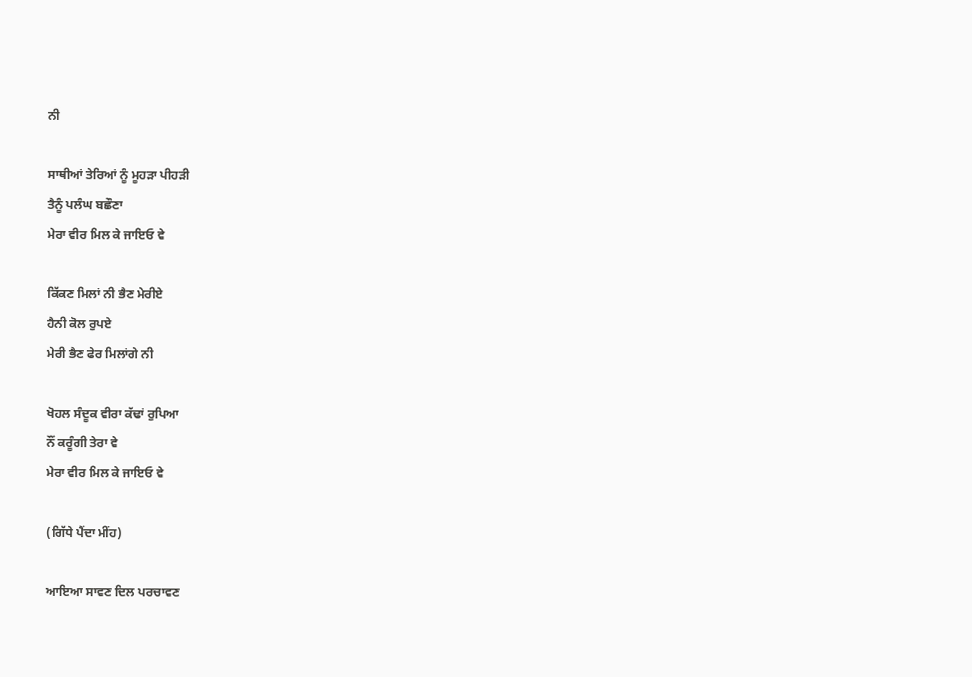ਨੀ

ਸਾਥੀਆਂ ਤੇਰਿਆਂ ਨੂੰ ਮੂਹੜਾ ਪੀਹੜੀ
ਤੈਨੂੰ ਪਲੰਘ ਬਛੌਣਾ
ਮੇਰਾ ਵੀਰ ਮਿਲ ਕੇ ਜਾਇਓ ਵੇ

ਕਿੱਕਣ ਮਿਲਾਂ ਨੀ ਭੈਣ ਮੇਰੀਏ
ਹੈਨੀ ਕੋਲ ਰੁਪਏ
ਮੇਰੀ ਭੈਣ ਫੇਰ ਮਿਲਾਂਗੇ ਨੀ

ਖੋਹਲ ਸੰਦੂਕ ਵੀਰਾ ਕੱਢਾਂ ਰੁਪਿਆ
ਨੌਂ ਕਰੂੰਗੀ ਤੇਰਾ ਵੇ
ਮੇਰਾ ਵੀਰ ਮਿਲ ਕੇ ਜਾਇਓ ਵੇ

(ਗਿੱਧੇ ਪੈਂਦਾ ਮੀਂਹ)

ਆਇਆ ਸਾਵਣ ਦਿਲ ਪਰਚਾਵਣ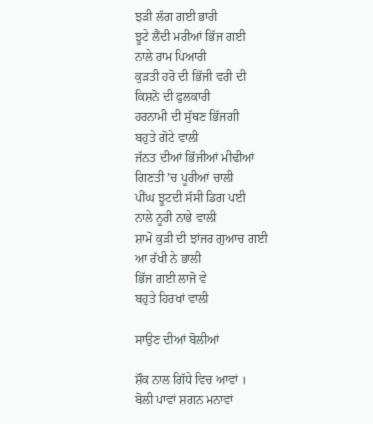ਝੜੀ ਲੱਗ ਗਈ ਭਾਰੀ
ਝੂਟੇ ਲੈਂਦੀ ਮਰੀਆਂ ਭਿੱਜ ਗਈ
ਨਾਲੇ ਰਾਮ ਪਿਆਰੀ
ਕੁੜਤੀ ਹਰੋ ਦੀ ਭਿੱਜੀ ਵਰੀ ਦੀ
ਕਿਸ਼ਨੋ ਦੀ ਫੁਲਕਾਰੀ
ਹਰਨਾਮੀ ਦੀ ਸੁੱਥਣ ਭਿੱਜਗੀ
ਬਹੁਤੇ ਗੋਟੇ ਵਾਲੀ
ਜੱਨਤ ਦੀਆਂ ਭਿੱਜੀਆਂ ਮੀਢੀਆਂ
ਗਿਣਤੀ ʼਚ ਪੂਰੀਆਂ ਚਾਲੀ
ਪੀਂਘ ਝੂਟਦੀ ਸੱਸੀ ਡਿਗ ਪਈ
ਨਾਲੇ ਨੂਰੀ ਨਾਭੇ ਵਾਲੀ
ਸ਼ਾਮੋ ਕੁੜੀ ਦੀ ਝਾਂਜਰ ਗੁਆਚ ਗਈ
ਆ ਰੱਖੀ ਨੇ ਭਾਲੀ
ਭਿੱਜ ਗਈ ਲਾਜੋ ਵੇ
ਬਹੁਤੇ ਹਿਰਖਾਂ ਵਾਲੀ

ਸਾਉਣ ਦੀਆਂ ਬੋਲੀਆਂ

ਸ਼ੌਕ ਨਾਲ ਗਿੱਧੇ ਵਿਚ ਆਵਾਂ ।
ਬੋਲੀ ਪਾਵਾਂ ਸ਼ਗਨ ਮਨਾਵਾਂ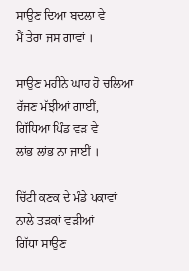ਸਾਉਣ ਦਿਆ ਬਦਲਾ ਵੇ
ਮੈਂ ਤੇਰਾ ਜਸ ਗਾਵਾਂ ।

ਸਾਉਣ ਮਹੀਨੇ ਘਾਹ ਹੋ ਚਲਿਆ
ਰੱਜਣ ਮੱਝੀਆਂ ਗਾਈਂ,
ਗਿੱਧਿਆ ਪਿੰਡ ਵੜ ਵੇ
ਲਾਂਭ ਲਾਂਭ ਨਾ ਜਾਈਂ ।

ਚਿੱਟੀ ਕਣਕ ਦੇ ਮੰਡੇ ਪਕਾਵਾਂ
ਨਾਲੇ ਤੜਕਾਂ ਵੜੀਆਂ
ਗਿੱਧਾ ਸਾਉਣ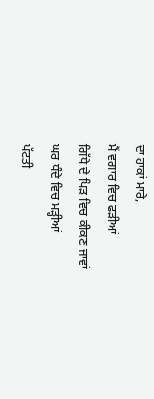ਦਾ ਹਾਕਾਂ ਮਾਰੇ,
ਮੈਂ ਵਗਾਰ ਵਿਚ ਫੜੀਆਂ
ਗਿੱਧੇ ਦੇ ਪਿੜ ਵਿਚ ਕੀਕਣ ਜਾਵਾਂ
ਘਰ ਧੰਦੇ ਵਿਚ ਮੜ੍ਹੀਆਂ
ਪੱਟਤੀ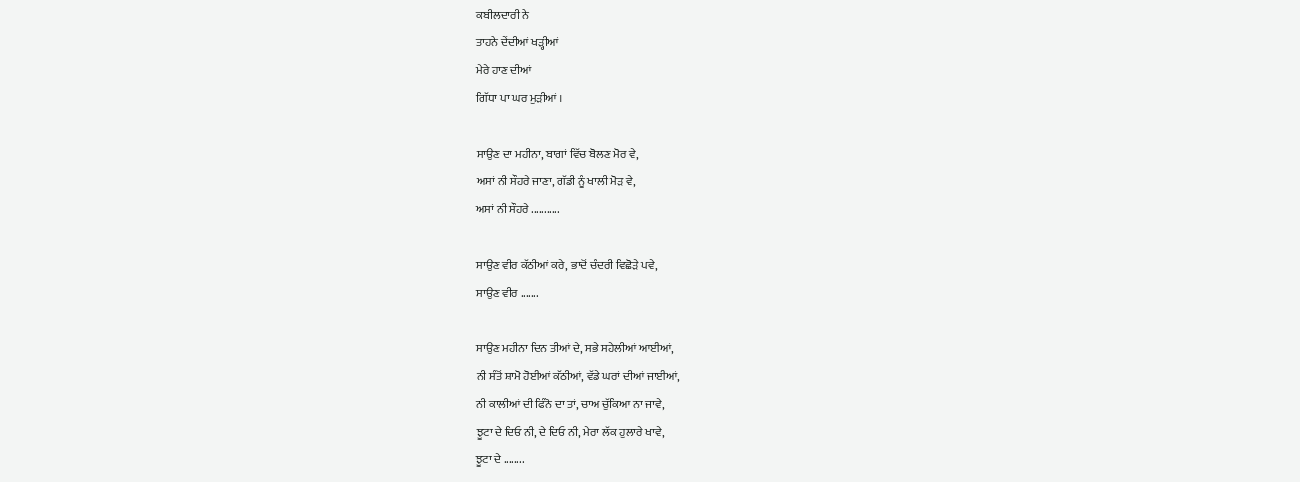ਕਬੀਲਦਾਰੀ ਨੇ
ਤਾਹਨੇ ਦੇਂਦੀਆਂ ਖੜ੍ਹੀਆਂ
ਮੇਰੇ ਹਾਣ ਦੀਆਂ
ਗਿੱਧਾ ਪਾ ਘਰ ਮੁੜੀਆਂ ।

ਸਾਉਣ ਦਾ ਮਹੀਨਾ, ਬਾਗਾਂ ਵਿੱਚ ਬੋਲਣ ਮੋਰ ਵੇ,
ਅਸਾਂ ਨੀ ਸੌਹਰੇ ਜਾਣਾ, ਗੱਡੀ ਨੂੰ ਖਾਲੀ ਮੋੜ ਵੇ,
ਅਸਾਂ ਨੀ ਸੌਹਰੇ ...........

ਸਾਉਣ ਵੀਰ ਕੱਠੀਆਂ ਕਰੇ, ਭਾਦੋਂ ਚੰਦਰੀ ਵਿਛੋੜੇ ਪਵੇ,
ਸਾਉਣ ਵੀਰ .......

ਸਾਉਣ ਮਹੀਨਾ ਦਿਨ ਤੀਆਂ ਦੇ, ਸਭੇ ਸਹੇਲੀਆਂ ਆਈਆਂ,
ਨੀ ਸੰਤੋਂ ਸ਼ਾਮੋ ਹੋਈਆਂ ਕੱਠੀਆਂ, ਵੱਡੇ ਘਰਾਂ ਦੀਆਂ ਜਾਈਆਂ,
ਨੀ ਕਾਲੀਆਂ ਦੀ ਫਿੰਨੋ ਦਾ ਤਾਂ, ਚਾਅ ਚੁੱਕਿਆ ਨਾ ਜਾਵੇ,
ਝੂਟਾ ਦੇ ਦਿਓ ਨੀ, ਦੇ ਦਿਓ ਨੀ, ਮੇਰਾ ਲੱਕ ਹੁਲਾਰੇ ਖਾਵੇ,
ਝੂਟਾ ਦੇ ........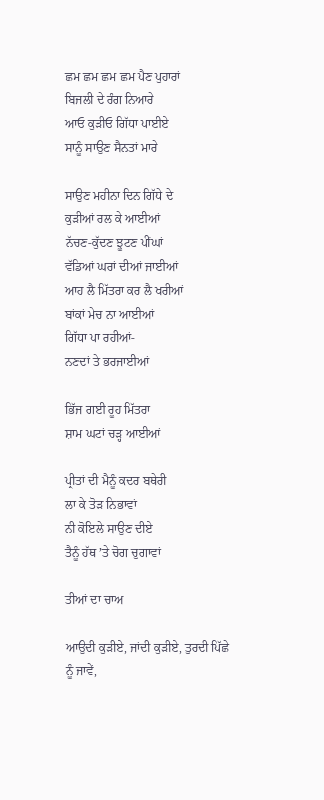ਛਮ ਛਮ ਛਮ ਛਮ ਪੈਣ ਪੁਹਾਰਾਂ
ਬਿਜਲੀ ਦੇ ਰੰਗ ਨਿਆਰੇ
ਆਓ ਕੁੜੀਓ ਗਿੱਧਾ ਪਾਈਏ
ਸਾਨੂੰ ਸਾਉਣ ਸੈਨਤਾਂ ਮਾਰੇ

ਸਾਉਣ ਮਹੀਨਾ ਦਿਨ ਗਿੱਧੇ ਦੇ
ਕੁੜੀਆਂ ਰਲ ਕੇ ਆਈਆਂ
ਨੱਚਣ-ਕੁੱਦਣ ਝੂਟਣ ਪੀਂਘਾਂ
ਵੱਡਿਆਂ ਘਰਾਂ ਦੀਆਂ ਜਾਈਆਂ
ਆਹ ਲੈ ਮਿੱਤਰਾ ਕਰ ਲੈ ਖਰੀਆਂ
ਬਾਂਕਾਂ ਮੇਚ ਨਾ ਆਈਆਂ
ਗਿੱਧਾ ਪਾ ਰਹੀਆਂ-
ਨਣਦਾਂ ਤੇ ਭਰਜਾਈਆਂ

ਭਿੱਜ ਗਈ ਰੂਹ ਮਿੱਤਰਾ
ਸ਼ਾਮ ਘਟਾਂ ਚੜ੍ਹ ਆਈਆਂ

ਪ੍ਰੀਤਾਂ ਦੀ ਮੈਨੂੰ ਕਦਰ ਬਥੇਰੀ
ਲਾ ਕੇ ਤੋੜ ਨਿਭਾਵਾਂ
ਨੀ ਕੋਇਲੇ ਸਾਉਣ ਦੀਏ
ਤੈਨੂੰ ਹੱਥ ʼਤੇ ਚੋਗ ਚੁਗਾਵਾਂ

ਤੀਆਂ ਦਾ ਚਾਅ

ਆਉਦੀ ਕੁੜੀਏ, ਜਾਂਦੀ ਕੁੜੀਏ, ਤੁਰਦੀ ਪਿੱਛੇ ਨੂੰ ਜਾਵੇਂ,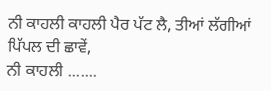ਨੀ ਕਾਹਲੀ ਕਾਹਲੀ ਪੈਰ ਪੱਟ ਲੈ, ਤੀਆਂ ਲੱਗੀਆਂ ਪਿੱਪਲ ਦੀ ਛਾਵੇਂ,
ਨੀ ਕਾਹਲੀ .......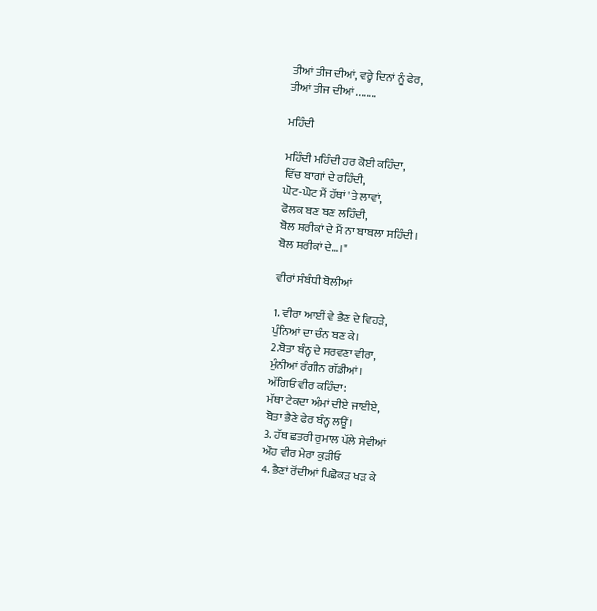ਤੀਆਂ ਤੀਜ ਦੀਆਂ, ਵਰ੍ਹੇ ਦਿਨਾਂ ਨੂੰ ਫੇਰ,
ਤੀਆਂ ਤੀਜ ਦੀਆਂ ........

ਮਹਿੰਦੀ

ਮਹਿੰਦੀ ਮਹਿੰਦੀ ਹਰ ਕੋਈ ਕਹਿੰਦਾ,
ਵਿੱਚ ਬਾਗਾਂ ਦੇ ਰਹਿੰਦੀ,
ਘੋਟ-ਘੋਟ ਮੈਂ ਹੱਥਾਂ 'ਤੇ ਲਾਵਾਂ,
ਫੋਲਕ ਬਣ ਬਣ ਲਹਿੰਦੀ,
ਬੋਲ ਸ਼ਰੀਕਾਂ ਦੇ ਮੈਂ ਨਾ ਬਾਬਲਾ ਸਹਿੰਦੀ।
ਬੋਲ ਸ਼ਰੀਕਾਂ ਦੇ…।"

ਵੀਰਾਂ ਸੰਬੰਧੀ ਬੋਲੀਆਂ

1. ਵੀਰਾ ਆਈਂ ਵੇ ਭੈਣ ਦੇ ਵਿਹੜੇ,
ਪੁੰਨਿਆਂ ਦਾ ਚੰਨ ਬਣ ਕੇ।
2.ਬੋਤਾ ਬੰਨ੍ਹ ਦੇ ਸਰਵਣਾ ਵੀਰਾ,
ਮੁੰਨੀਆਂ ਰੰਗੀਨ ਗੱਡੀਆਂ।
ਅੱਗਿਓਂ ਵੀਰ ਕਹਿੰਦਾ:
ਮੱਥਾ ਟੇਕਦਾ ਅੰਮਾਂ ਦੀਏ ਜਾਈਏ,
ਬੋਤਾ ਭੈਣੇ ਫੇਰ ਬੰਨ੍ਹ ਲਊਂ।
3. ਹੱਥ ਛਤਰੀ ਰੁਮਾਲ ਪੱਲੇ ਸੇਵੀਆਂ
ਔਹ ਵੀਰ ਮੇਰਾ ਕੁੜੀਓ
4. ਭੈਣਾਂ ਰੋਂਦੀਆਂ ਪਿਛੋਕੜ ਖੜ ਕੇ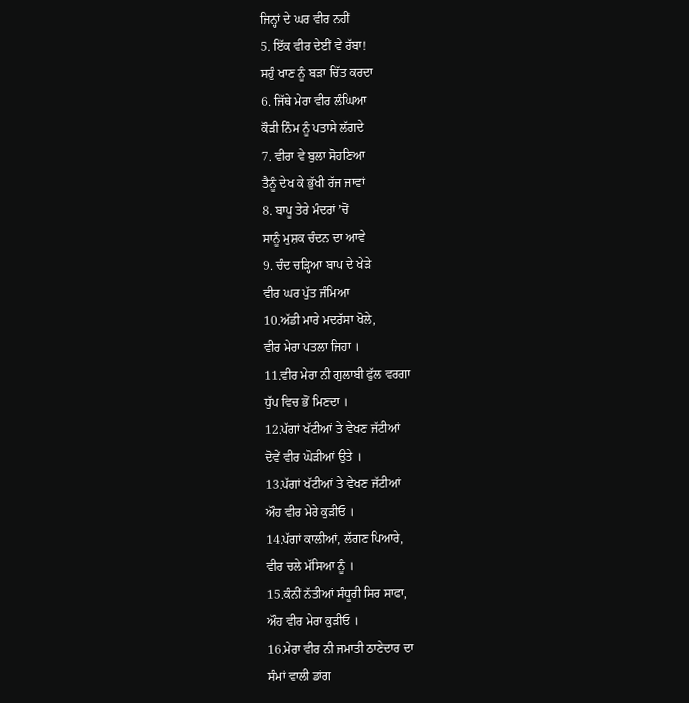ਜਿਨ੍ਹਾਂ ਦੇ ਘਰ ਵੀਰ ਨਹੀਂ
5. ਇੱਕ ਵੀਰ ਦੇਈਂ ਵੇ ਰੱਬਾ!
ਸਹੁੰ ਖਾਣ ਨੂੰ ਬੜਾ ਚਿੱਤ ਕਰਦਾ
6. ਜਿੱਥੇ ਮੇਰਾ ਵੀਰ ਲੰਘਿਆ
ਕੌੜੀ ਨਿੰਮ ਨੂੰ ਪਤਾਸੇ ਲੱਗਦੇ
7. ਵੀਰਾ ਵੇ ਬੁਲਾ ਸੋਹਣਿਆ
ਤੈਨੂੰ ਦੇਖ ਕੇ ਭੁੱਖੀ ਰੱਜ ਜਾਵਾਂ
8. ਬਾਪੂ ਤੇਰੇ ਮੰਦਰਾਂ ʼਚੋਂ
ਸਾਨੂੰ ਮੁਸ਼ਕ ਚੰਦਨ ਦਾ ਆਵੇ
9. ਚੰਦ ਚੜ੍ਹਿਆ ਬਾਪ ਦੇ ਖੇੜੇ
ਵੀਰ ਘਰ ਪੁੱਤ ਜੰਮਿਆ
10.ਅੱਡੀ ਮਾਰੇ ਮਦਰੱਸਾ ਖੋਲੇ,
ਵੀਰ ਮੇਰਾ ਪਤਲਾ ਜਿਹਾ ।
11.ਵੀਰ ਮੇਰਾ ਨੀ ਗੁਲਾਬੀ ਫੁੱਲ ਵਰਗਾ
ਧੁੱਪ ਵਿਚ ਭੋਂ ਮਿਣਦਾ ।
12.ਪੱਗਾਂ ਖੱਟੀਆਂ ਤੇ ਵੇਖਣ ਜੱਟੀਆਂ
ਦੋਵੇਂ ਵੀਰ ਘੋੜੀਆਂ ਉਤੇ ।
13.ਪੱਗਾਂ ਖੱਟੀਆਂ ਤੇ ਵੇਖਣ ਜੱਟੀਆਂ
ਔਹ ਵੀਰ ਮੇਰੇ ਕੁੜੀਓ ।
14.ਪੱਗਾਂ ਕਾਲੀਆਂ, ਲੱਗਣ ਪਿਆਰੇ,
ਵੀਰ ਚਲੇ ਮੱਸਿਆ ਨੂੰ ।
15.ਕੰਨੀਂ ਨੱਤੀਆਂ ਸੰਧੂਰੀ ਸਿਰ ਸਾਫਾ,
ਔਹ ਵੀਰ ਮੇਰਾ ਕੁੜੀਓ ।
16.ਮੇਰਾ ਵੀਰ ਨੀ ਜਮਾਤੀ ਠਾਣੇਦਾਰ ਦਾ
ਸੰਮਾਂ ਵਾਲੀ ਡਾਂਗ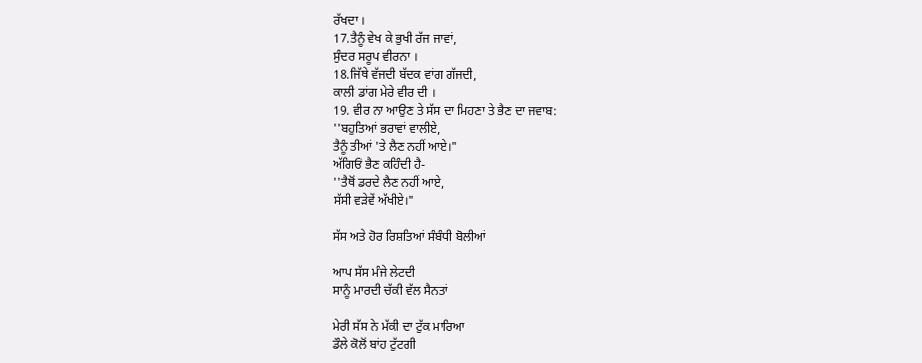ਰੱਖਦਾ ।
17.ਤੈਨੂੰ ਵੇਖ ਕੇ ਭੁਖੀ ਰੱਜ ਜਾਵਾਂ,
ਸੁੰਦਰ ਸਰੂਪ ਵੀਰਨਾ ।
18.ਜਿੱਥੇ ਵੱਜਦੀ ਬੱਦਕ ਵਾਂਗ ਗੱਜਦੀ,
ਕਾਲੀ ਡਾਂਗ ਮੇਰੇ ਵੀਰ ਦੀ ।
19. ਵੀਰ ਨਾ ਆਉਣ ਤੇ ਸੱਸ ਦਾ ਮਿਹਣਾ ਤੇ ਭੈਣ ਦਾ ਜਵਾਬ:
''ਬਹੁਤਿਆਂ ਭਰਾਵਾਂ ਵਾਲੀਏ,
ਤੈਨੂੰ ਤੀਆਂ 'ਤੇ ਲੈਣ ਨਹੀਂ ਆਏ।"
ਅੱਗਿਓਂ ਭੈਣ ਕਹਿੰਦੀ ਹੈ-
''ਤੈਥੋਂ ਡਰਦੇ ਲੈਣ ਨਹੀਂ ਆਏ,
ਸੱਸੀ ਵੜੇਵੇਂ ਅੱਖੀਏ।"

ਸੱਸ ਅਤੇ ਹੋਰ ਰਿਸ਼ਤਿਆਂ ਸੰਬੰਧੀ ਬੋਲੀਆਂ

ਆਪ ਸੱਸ ਮੰਜੇ ਲੇਟਦੀ
ਸਾਨੂੰ ਮਾਰਦੀ ਚੱਕੀ ਵੱਲ ਸੈਨਤਾਂ

ਮੇਰੀ ਸੱਸ ਨੇ ਮੱਕੀ ਦਾ ਟੁੱਕ ਮਾਰਿਆ
ਡੌਲੇ ਕੋਲੋਂ ਬਾਂਹ ਟੁੱਟਗੀ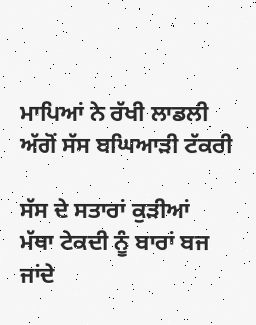ਮਾਪਿਆਂ ਨੇ ਰੱਖੀ ਲਾਡਲੀ
ਅੱਗੋਂ ਸੱਸ ਬਘਿਆੜੀ ਟੱਕਰੀ

ਸੱਸ ਦੇ ਸਤਾਰਾਂ ਕੁੜੀਆਂ
ਮੱਥਾ ਟੇਕਦੀ ਨੂੰ ਬਾਰਾਂ ਬਜ ਜਾਂਦੇ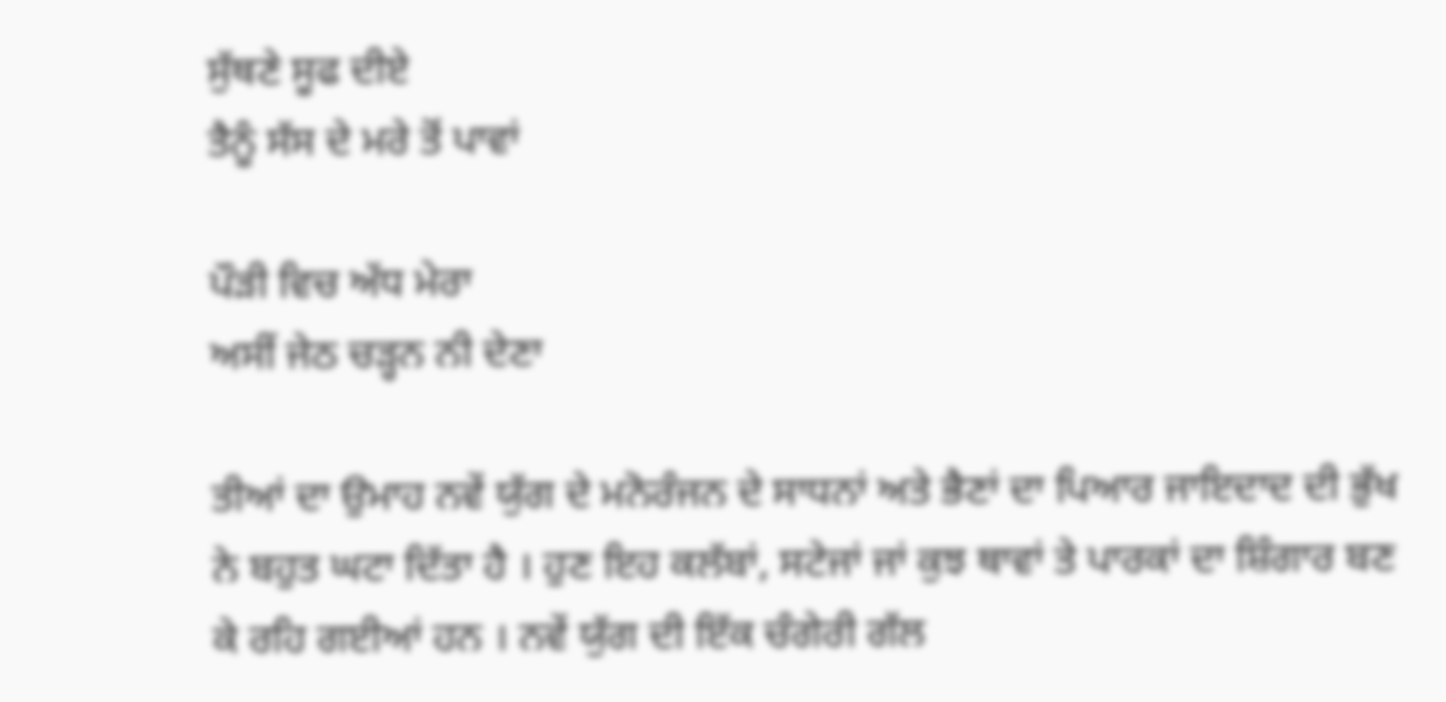ਸੁੱਥਣੇ ਸੂਫ ਦੀਏ
ਤੈਨੂੰ ਸੱਸ ਦੇ ਮਰੇ ਤੋਂ ਪਾਵਾਂ

ਪੌੜੀ ਵਿਚ ਅੱਧ ਮੇਰਾ
ਅਸੀਂ ਜੇਠ ਚੜ੍ਹਨ ਨੀ ਦੇਣਾ

ਤੀਆਂ ਦਾ ਉਮਾਹ ਨਵੇਂ ਯੁੱਗ ਦੇ ਮਨੋਰੰਜਨ ਦੇ ਸਾਧਨਾਂ ਅਤੇ ਭੈਣਾਂ ਦਾ ਪਿਆਰ ਜਾਇਦਾਦ ਦੀ ਭੁੱਖ ਨੇ ਬਹੁਤ ਘਟਾ ਦਿੱਤਾ ਹੈ । ਹੁਣ ਇਹ ਕਲੱਬਾਂ, ਸਟੇਜਾਂ ਜਾਂ ਕੁਝ ਥਾਵਾਂ ਤੇ ਪਾਰਕਾਂ ਦਾ ਸ਼ਿੰਗਾਰ ਬਣ ਕੇ ਰਹਿ ਗਈਆਂ ਹਨ । ਨਵੇਂ ਯੁੱਗ ਦੀ ਇੱਕ ਚੰਗੇਰੀ ਗੱਲ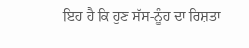ਇਹ ਹੈ ਕਿ ਹੁਣ ਸੱਸ-ਨੂੰਹ ਦਾ ਰਿਸ਼ਤਾ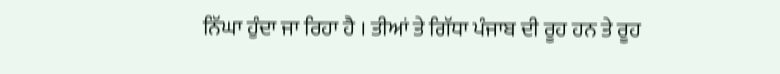ਨਿੱਘਾ ਹੁੰਦਾ ਜਾ ਰਿਹਾ ਹੈ । ਤੀਆਂ ਤੇ ਗਿੱਧਾ ਪੰਜਾਬ ਦੀ ਰੂਹ ਹਨ ਤੇ ਰੂਹ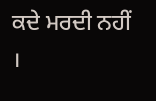ਕਦੇ ਮਰਦੀ ਨਹੀਂ ।